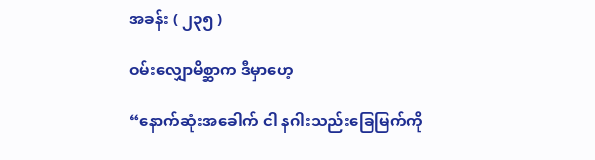အခန်း ( ၂၃၅ )

ဝမ်းလျှောမိစ္ဆာက ဒီမှာဟေ့

“နောက်ဆုံးအခေါက် ငါ နဂါးသည်းခြေမြက်ကို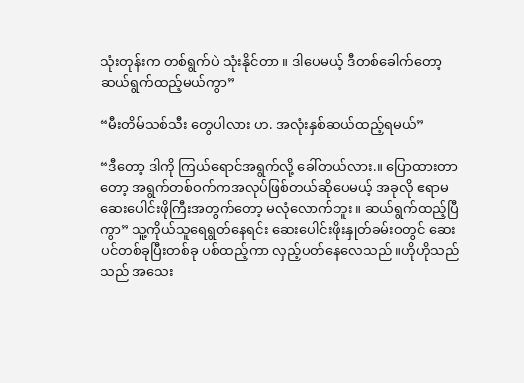သုံးတုန်းက တစ်ရွက်ပဲ သုံးနိုင်တာ ။ ဒါပေမယ့် ဒီတစ်ခေါက်တော့ ဆယ်ရွက်ထည့်မယ်ကွာ”

“မီးတိမ်သစ်သီး တွေပါလား ဟ. အလုံးနှစ်ဆယ်ထည့်ရမယ်”

“ဒီတော့ ဒါကို ကြယ်ရောင်အရွက်လို့ ခေါ်တယ်လား.။ ပြောထားတာတော့ အရွက်တစ်ဝက်ကအလုပ်ဖြစ်တယ်ဆိုပေမယ့် အခုလို ဧရာမဆေးပေါင်းဖိုကြီးအတွက်တော့ မလုံလောက်ဘူး ။ ဆယ်ရွက်ထည့်ပြီကွာ” သူ့ကိုယ်သူရေရွတ်နေရင်း ဆေးပေါင်းဖိုးနှုတ်ခမ်းဝတွင် ဆေးပင်တစ်ခုပြီးတစ်ခု ပစ်ထည့်ကာ လှည့်ပတ်နေလေသည်။ဟိုဟိုသည်သည် အသေး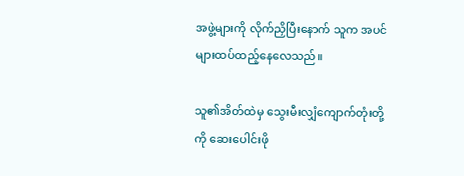အဖွဲ့များကို လိုက်ညှိပြီးနောက် သူက အပင်များထပ်ထည့်နေလေသည်။

သူ၏အိတ်ထဲမှ သွေးမီးလျှံကျောက်တုံးတို့ကို ဆေးပေါင်းဖို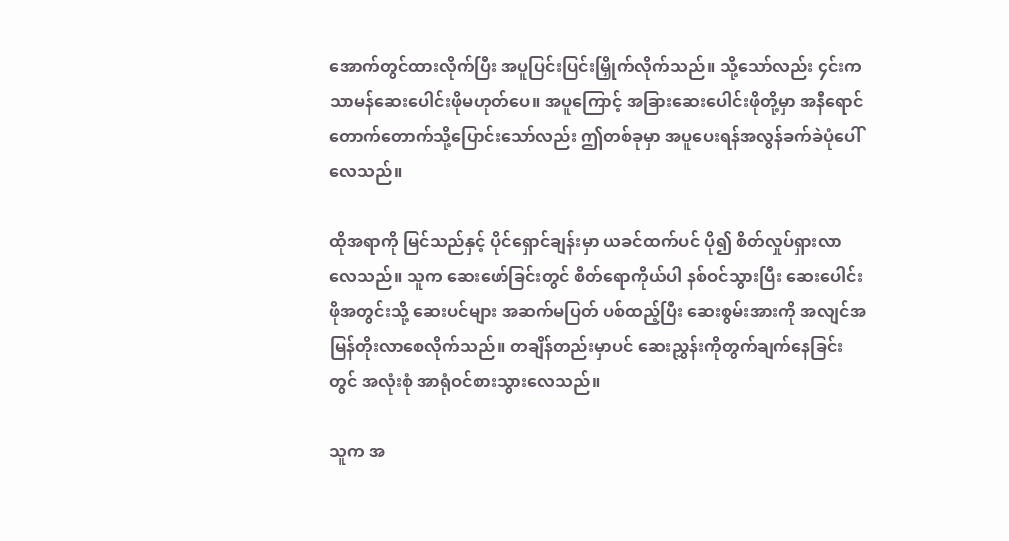အောက်တွင်ထားလိုက်ပြီး အပူပြင်းပြင်းမြှိုက်လိုက်သည်။ သို့သော်လည်း ၄င်းက သာမန်ဆေးပေါင်းဖိုမဟုတ်ပေ။ အပူကြောင့် အခြားဆေးပေါင်းဖိုတို့မှာ အနီရောင်တောက်တောက်သို့ပြောင်းသော်လည်း ဤတစ်ခုမှာ အပူပေးရန်အလွန်ခက်ခဲပုံပေါ်လေသည်။

ထိုအရာကို မြင်သည်နှင့် ပိုင်ရှောင်ချန်းမှာ ယခင်ထက်ပင် ပို၍ စိတ်လှုပ်ရှားလာလေသည်။ သူက ဆေးဖော်ခြင်းတွင် စိတ်ရောကိုယ်ပါ နစ်ဝင်သွားပြီး ဆေးပေါင်းဖိုအတွင်းသို့ ဆေးပင်များ အဆက်မပြတ် ပစ်ထည့်ပြီး ဆေးစွမ်းအားကို အလျင်အမြန်တိုးလာစေလိုက်သည်။ တချိန်တည်းမှာပင် ဆေးညွှန်းကိုတွက်ချက်နေခြင်းတွင် အလုံးစုံ အာရုံဝင်စားသွားလေသည်။

သူက အ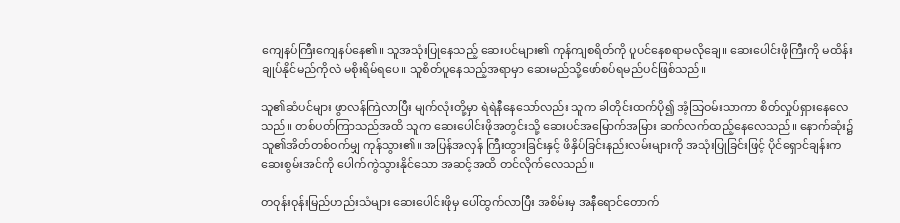ကျေနပ်ကြီးကျေနပ်နေ၏။ သူအသုံးပြုနေသည့် ဆေးပင်များ၏ ကုန်ကျစရိတ်ကို ပူပင်နေစရာမလိုချေ။ ဆေးပေါင်းဖိုကြီးကို မထိန်းချုပ်နိုင်မည်ကိုလဲ မစိုးရိမ်ရပေ။ သူစိတ်ပူနေသည့်အရာမှာ ဆေးမည်သို့ဖော်စပ်ရမည်ပင်ဖြစ်သည်။

သူ၏ဆံပင်များ ဖွာလန်ကြဲလာပြီး မျက်လုံးတို့မှာ ရဲရဲနီနေသော်လည်း သူက ခါတိုင်းထက်ပို၍ အံ့သြဝမ်းသာကာ စိတ်လှုပ်ရှားနေလေသည်။ တစ်ပတ်ကြာသည်အထိ သူက ဆေးပေါင်းဖိုအတွင်းသို့ ဆေးပင်အမြောက်အမြား ဆက်လက်ထည့်နေလေသည်။ နောက်ဆုံး၌ သူ၏အိတ်တစ်ဝက်မျှ ကုန်သွား၏။ အပြန်အလှန် ကြီးထွားခြင်းနှင့် ဖိနှိပ်ခြင်းနည်းလမ်းများကို အသုံးပြုခြင်းဖြင့် ပိုင်ရှောင်ချန်းက ဆေးစွမ်းအင်ကို ပေါက်ကွဲသွားနိုင်သော အဆင့်အထိ တင်လိုက်လေသည်။

တဝုန်းဝုန်းမြည်ဟည်းသံများ ဆေးပေါင်းဖိုမှ ပေါ်ထွက်လာပြီး အစိမ်းမှ အနီရောင်တောက်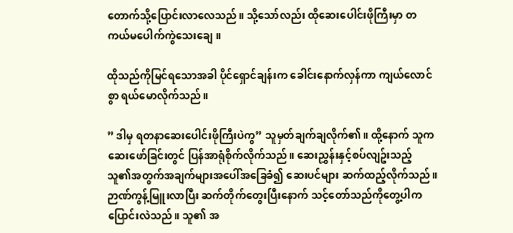တောက်သို့ပြောင်းလာလေသည်။ သို့သော်လည်း ထိုဆေးပေါင်းဖိုကြီးမှာ တကယ်မပေါက်ကွဲသေးချေ။

ထိုသည်ကိုမြင်ရသောအခါ ပိုင်ရှောင်ချန်းက ခေါင်းနောက်လှန်ကာ ကျယ်လောင်စွာ ရယ်မောလိုက်သည်။

” ဒါမှ ရတနာဆေးပေါင်းဖိုကြီးပဲကွ” သူမှတ်ချက်ချလိုက်၏။ ထို့နောက် သူက ဆေးဖော်ခြင်းတွင် ပြန်အာရုံစိုက်လိုက်သည်။ ဆေးညွှန်းနှင့်စပ်လျဥ်းသည့် သူ၏အတွက်အချက်များအပေါ်အခြေခံ၍ ဆေးပင်များ ဆက်ထည့်လိုက်သည်။ ဉာဏ်ကွန့်မြူးလာပြီး ဆက်တိုက်တွေးပြီးနောက် သင့်တော်သည်ကိုတွေ့ပါက ပြောင်းလဲသည်။ သူ၏ အ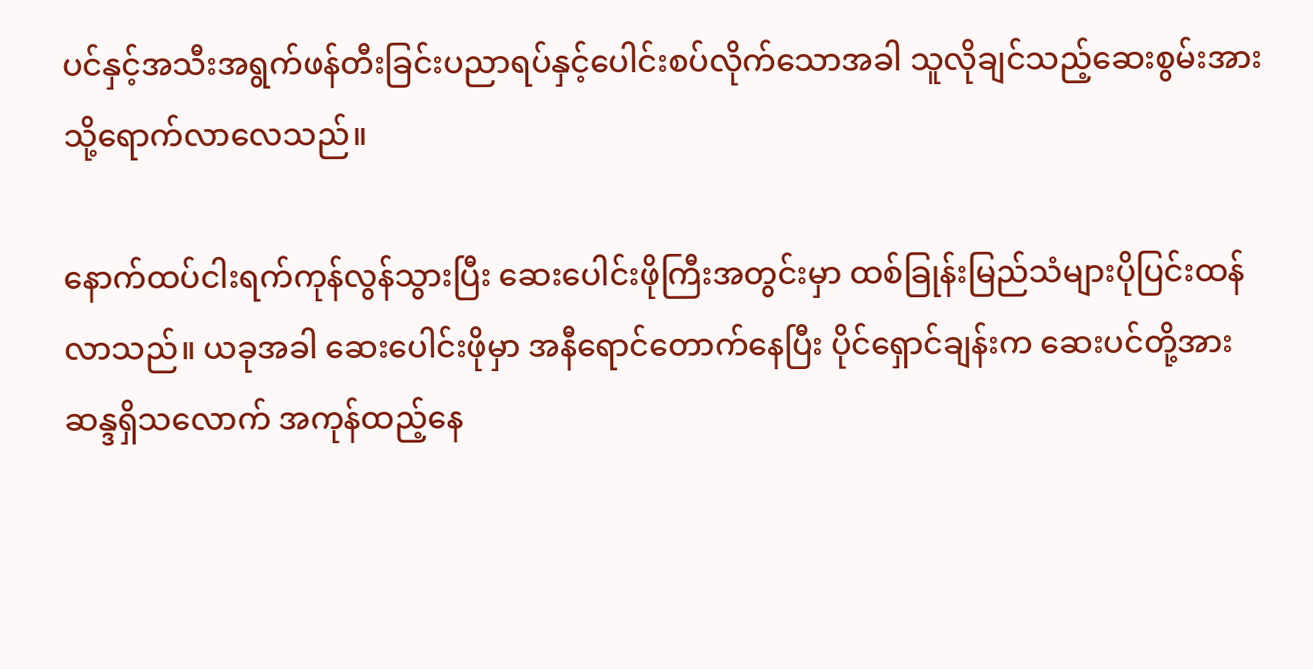ပင်နှင့်အသီးအရွက်ဖန်တီးခြင်းပညာရပ်နှင့်ပေါင်းစပ်လိုက်သောအခါ သူလိုချင်သည့်ဆေးစွမ်းအားသို့ရောက်လာလေသည်။

နောက်ထပ်ငါးရက်ကုန်လွန်သွားပြီး ဆေးပေါင်းဖိုကြီးအတွင်းမှာ ထစ်ခြုန်းမြည်သံများပိုပြင်းထန်လာသည်။ ယခုအခါ ဆေးပေါင်းဖိုမှာ အနီရောင်တောက်နေပြီး ပိုင်ရှောင်ချန်းက ဆေးပင်တို့အား ဆန္ဒရှိသလောက် အကုန်ထည့်နေ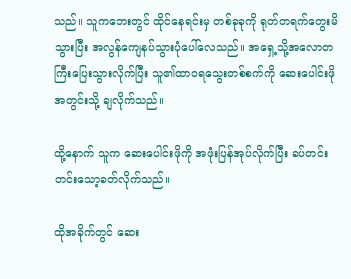သည်။ သူကဘေးတွင် ထိုင်နေရင်းမှ တစ်ခုခုကို ရုတ်တရက်တွေးမိသွားပြီး အလွန်ကျေနပ်သွားပုံပေါ်လေသည်။ အရှေ့သို့အလောတကြီးပြေးသွားလိုက်ပြီး သူ၏ထာဝရသွေးတစ်စက်ကို ဆေးပေါင်းဖိုအတွင်းသို့ ချလိုက်သည်။

ထို့နောက် သူက ဆေးပေါင်းဖိုကို အဖုံးပြန်အုပ်လိုက်ပြီး ခပ်တင်းတင်းသော့ခတ်လိုက်သည်။

ထိုအခိုက်တွင် ဆေး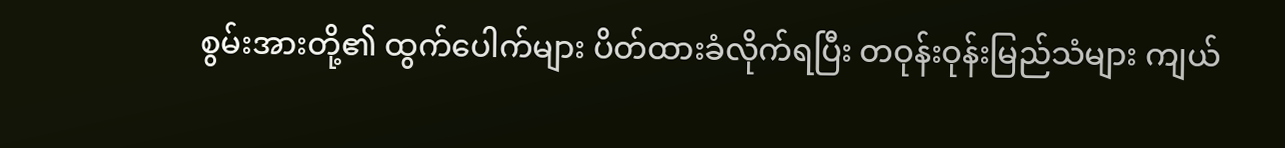စွမ်းအားတို့၏ ထွက်ပေါက်များ ပိတ်ထားခံလိုက်ရပြီး တဝုန်းဝုန်းမြည်သံများ ကျယ်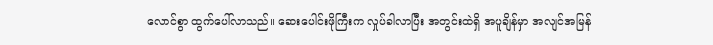လောင်စွာ ထွက်ပေါ်လာသည်။ ဆေးပေါင်းဖိုကြီးက လှုပ်ခါလာပြီး အတွင်းထဲရှိ အပူချိန်မှာ အလျင်အမြန်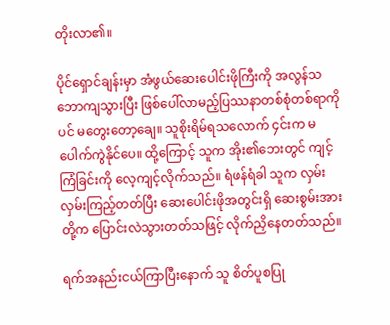တိုးလာ၏။

ပိုင်ရှောင်ချန်းမှာ အံဖွယ်ဆေးပေါင်းဖိုကြီးကို အလွန်သဘောကျသွားပြီး ဖြစ်ပေါ်လာမည့်ပြဿနာတစ်စုံတစ်ရာကိုပင် မတွေးတော့ချေ။ သူစိုးရိမ်ရသလောက် ၄င်းက မပေါက်ကွဲနိုင်ပေ။ ထို့ကြောင့် သူက အိုး၏ဘေးတွင် ကျင့်ကြံခြင်းကို လေ့ကျင့်လိုက်သည်။ ရံဖန်ရံခါ သူက လှမ်းလှမ်းကြည့်တတ်ပြီး ဆေးပေါင်းဖိုအတွင်းရှိ ဆေးစွမ်းအားတို့က ပြောင်းလဲသွားတတ်သဖြင့် လိုက်ညှိနေတတ်သည်။

ရက်အနည်းငယ်ကြာပြီးနောက် သူ စိတ်ပူစပြု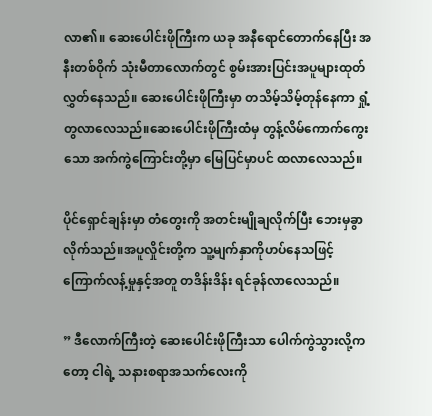လာ၏။ ဆေးပေါင်းဖိုကြီးက ယခု အနီရောင်တောက်နေပြီး အနီးတစ်ဝိုက် သုံးမီတာလောက်တွင် စွမ်းအားပြင်းအပူများထုတ်လွှတ်နေသည်။ ဆေးပေါင်းဖိုကြီးမှာ တသိမ့်သိမ့်တုန်နေကာ ရှုံ့တွလာလေသည်။ဆေးပေါင်းဖိုကြီးထံမှ တွန့်လိမ်ကောက်ကွေးသော အက်ကွဲကြောင်းတို့မှာ မြေပြင်မှာပင် ထလာလေသည်။

ပိုင်ရှောင်ချန်းမှာ တံတွေးကို အတင်းမျိုချလိုက်ပြီး ဘေးမှခွာလိုက်သည်။အပူလှိုင်းတို့က သူ့မျက်နှာကိုဟပ်နေသဖြင့် ကြောက်လန့်မှုနှင့်အတူ တဒိန်းဒိန်း ရင်ခုန်လာလေသည်။

” ဒီလောက်ကြီးတဲ့ ဆေးပေါင်းဖိုကြီးသာ ပေါက်ကွဲသွားလို့ကတော့ ငါရဲ့ သနားစရာအသက်လေးကို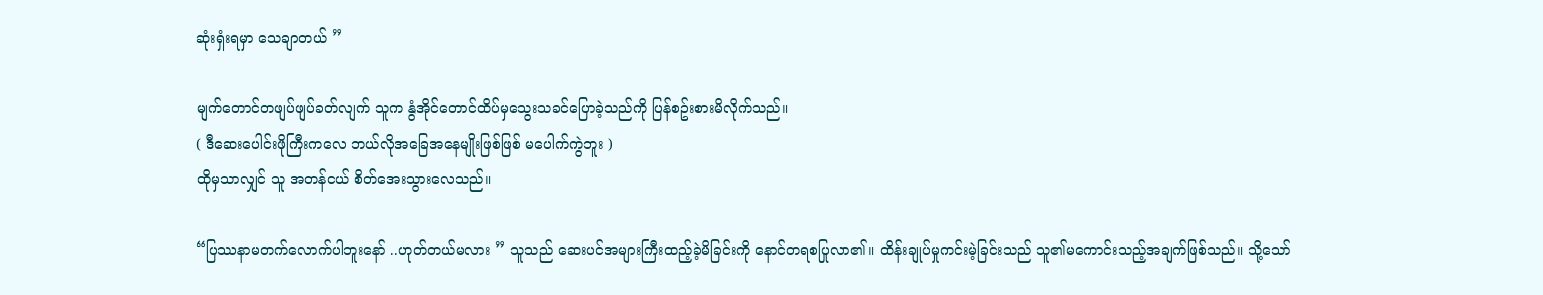ဆုံးရှံးရမှာ သေချာတယ် ”

မျက်တောင်တဖျပ်ဖျပ်ခတ်လျက် သူက နွံအိုင်တောင်ထိပ်မှသွေးသခင်ပြောခဲ့သည်ကို ပြန်စဥ်းစားမိလိုက်သည်။
( ဒီဆေးပေါင်းဖိုကြီးကလေ ဘယ်လိုအခြေအနေမျိုးဖြစ်ဖြစ် မပေါက်ကွဲဘူး )
ထိုမှသာလျှင် သူ အတန်ငယ် စိတ်အေးသွားလေသည်။

“ပြဿနာမတက်လောက်ပါဘူးနော် ..ဟုတ်တယ်မလား ” သူသည် ဆေးပင်အများကြီးထည့်ခဲ့မိခြင်းကို နောင်တရစပြုလာ၏။ ထိန်းချုပ်မှုကင်းမဲ့ခြင်းသည် သူ၏မကောင်းသည့်အချက်ဖြစ်သည်။ သို့သော်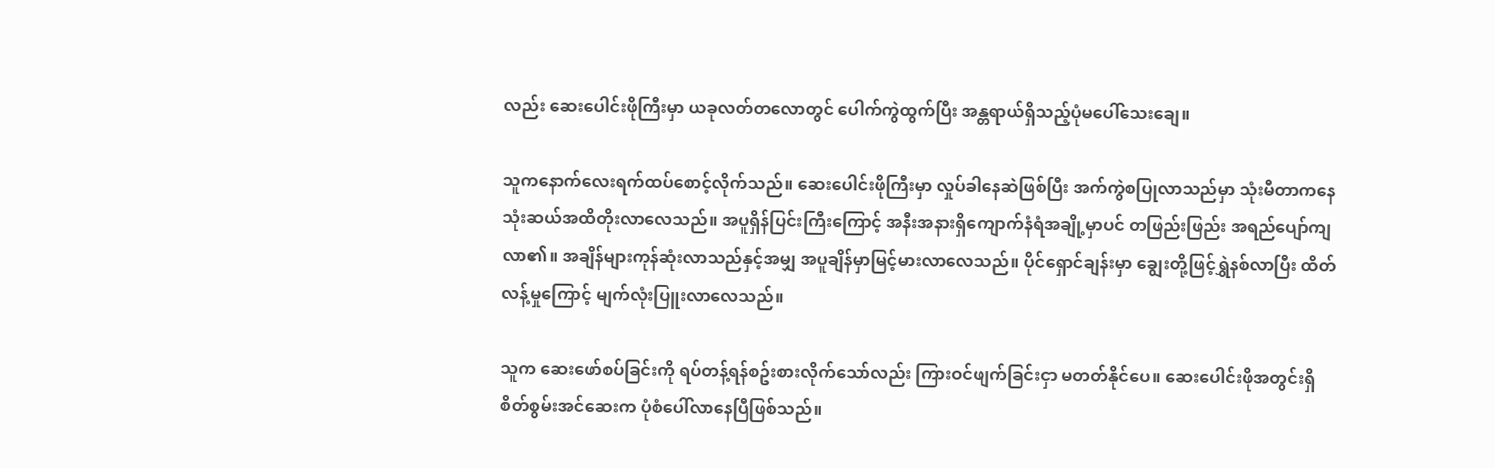လည်း ဆေးပေါင်းဖိုကြီးမှာ ယခုလတ်တလောတွင် ပေါက်ကွဲထွက်ပြီး အန္တရာယ်ရှိသည့်ပုံမပေါ်သေးချေ။

သူကနောက်လေးရက်ထပ်စောင့်လိုက်သည်။ ဆေးပေါင်းဖိုကြီးမှာ လှုပ်ခါနေဆဲဖြစ်ပြီး အက်ကွဲစပြုလာသည်မှာ သုံးမီတာကနေ သုံးဆယ်အထိတိုးလာလေသည်။ အပူရှိန်ပြင်းကြီးကြောင့် အနီးအနားရှိကျောက်နံရံအချို့မှာပင် တဖြည်းဖြည်း အရည်ပျော်ကျလာ၏။ အချိန်များကုန်ဆုံးလာသည်နှင့်အမျှ အပူချိန်မှာမြင့်မားလာလေသည်။ ပိုင်ရှောင်ချန်းမှာ ချွေးတို့ဖြင့်ရွှဲနစ်လာပြီး ထိတ်လန့်မှုကြောင့် မျက်လုံးပြူးလာလေသည်။

သူက ဆေးဖော်စပ်ခြင်းကို ရပ်တန့်ရန်စဥ်းစားလိုက်သော်လည်း ကြားဝင်ဖျက်ခြင်းငှာ မတတ်နိုင်ပေ။ ဆေးပေါင်းဖိုအတွင်းရှိ စိတ်စွမ်းအင်ဆေးက ပုံစံပေါ်လာနေပြီဖြစ်သည်။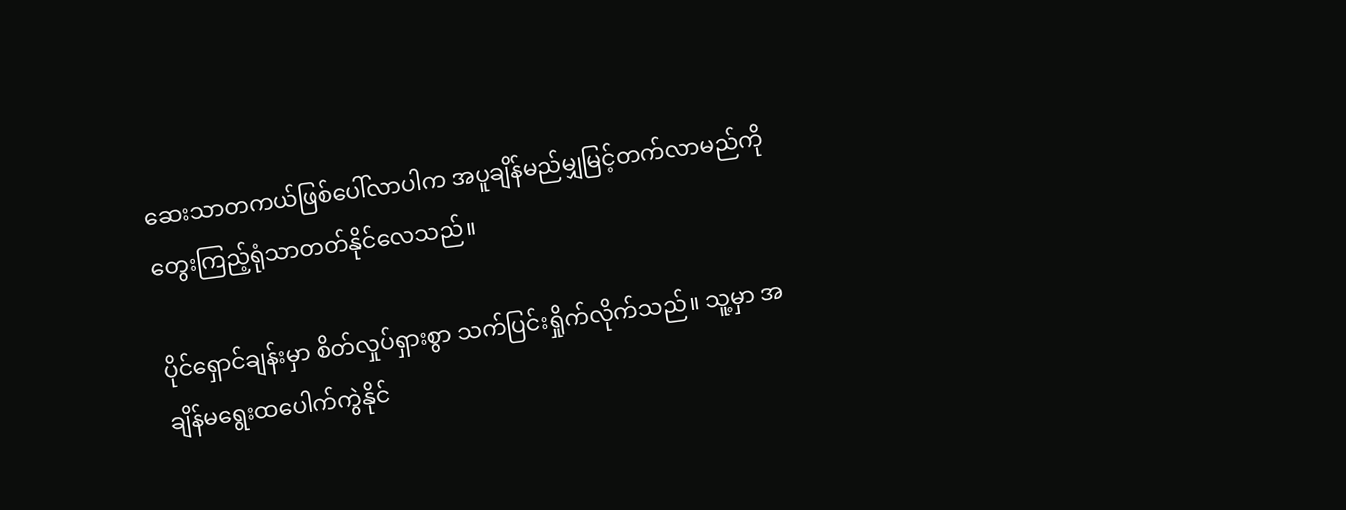ဆေးသာတကယ်ဖြစ်ပေါ်လာပါက အပူချိန်မည်မျှမြင့်တက်လာမည်ကို တွေးကြည့်ရုံသာတတ်နိုင်လေသည်။

ပိုင်ရှောင်ချန်းမှာ စိတ်လှုပ်ရှားစွာ သက်ပြင်းရှိုက်လိုက်သည်။ သူ့မှာ အချိန်မရွေးထပေါက်ကွဲနိုင်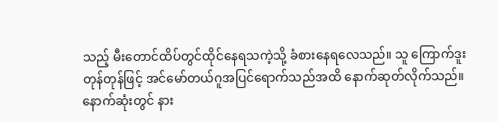သည့် မီးတောင်ထိပ်တွင်ထိုင်နေရသကဲ့သို့ ခံစားနေရလေသည်။ သူ ကြောက်ဒူးတုန်တုန်ဖြင့် အင်မော်တယ်ဂူအပြင်ရောက်သည်အထိ နောက်ဆုတ်လိုက်သည်။ နောက်ဆုံးတွင် နား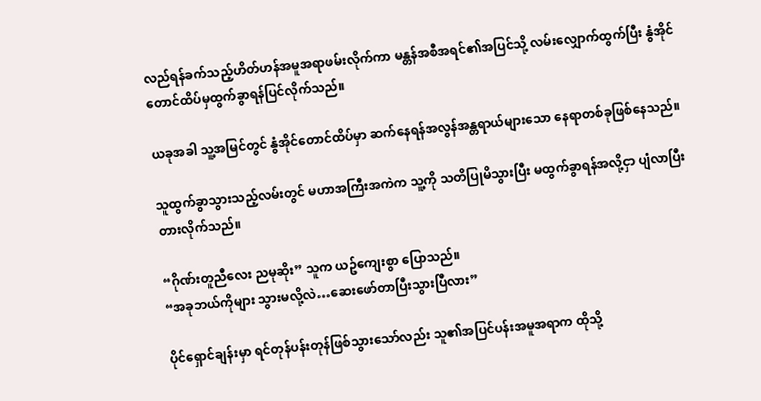လည်ရန်ခက်သည့်ဟိတ်ဟန်အမူအရာဖမ်းလိုက်ကာ မန္တန်အစီအရင်၏အပြင်သို့ လမ်းလျှောက်ထွက်ပြီး နွံအိုင်တောင်ထိပ်မှထွက်ခွာရန်ပြင်လိုက်သည်။

ယခုအခါ သူ့အမြင်တွင် နွံအိုင်တောင်ထိပ်မှာ ဆက်နေရန်အလွန်အန္တရာယ်များသော နေရာတစ်ခုဖြစ်နေသည်။

သူထွက်ခွာသွားသည့်လမ်းတွင် မဟာအကြီးအကဲက သူ့ကို သတိပြုမိသွားပြီး မထွက်ခွာရန်အလို့ငှာ ပျံလာပြီးတားလိုက်သည်။

“ဂိုဏ်းတူညီလေး ညမုဆိုး” သူက ယဥ်ကျေးစွာ ပြောသည်။
“အခုဘယ်ကိုများ သွားမလို့လဲ…ဆေးဖော်တာပြီးသွားပြီလား”

ပိုင်ရှောင်ချန်းမှာ ရင်တုန်ပန်းတုန်ဖြစ်သွားသော်လည်း သူ၏အပြင်ပန်းအမူအရာက ထိုသို့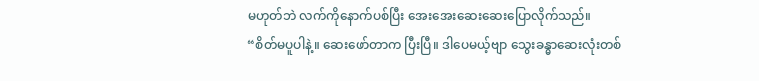မဟုတ်ဘဲ လက်ကိုနောက်ပစ်ပြီး အေးအေးဆေးဆေးပြောလိုက်သည်။
“စိတ်မပူပါနဲ့။ ဆေးဖော်တာက ပြီးပြီ။ ဒါပေမယ့်ဗျာ သွေးခန္ဓာဆေးလုံးတစ်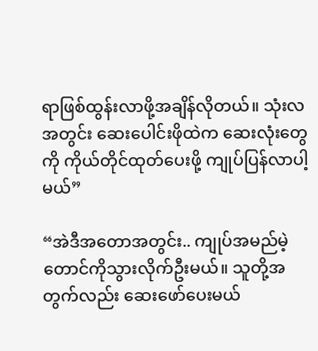ရာဖြစ်ထွန်းလာဖို့အချိန်လိုတယ်။ သုံးလအတွင်း ဆေးပေါင်းဖိုထဲက ဆေးလုံးတွေကို ကိုယ်တိုင်ထုတ်ပေးဖို့ ကျုပ်ပြန်လာပါ့မယ်”

“အဲဒီအတောအတွင်း.. ကျုပ်အမည်မဲ့တောင်ကိုသွားလိုက်ဦးမယ်။ သူတို့အတွက်လည်း ဆေးဖော်ပေးမယ်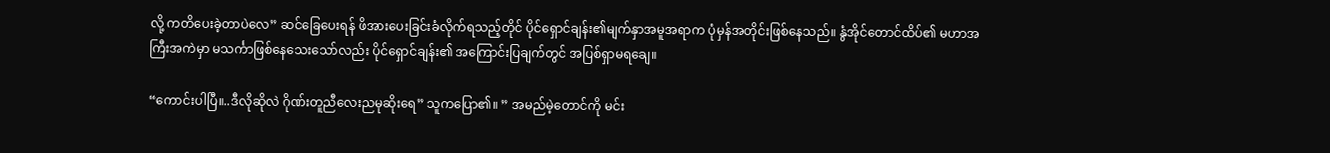လို့ ကတိပေးခဲ့တာပဲလေ” ဆင်ခြေပေးရန် ဖိအားပေးခြင်းခံလိုက်ရသည့်တိုင် ပိုင်ရှောင်ချန်း၏မျက်နှာအမူအရာက ပုံမှန်အတိုင်းဖြစ်နေသည်။ နွံအိုင်တောင်ထိပ်၏ မဟာအကြီးအကဲမှာ မသင်္ကာဖြစ်နေသေးသော်လည်း ပိုင်ရှောင်ချန်း၏ အကြောင်းပြချက်တွင် အပြစ်ရှာမရချေ။

“ကောင်းပါပြီ။..ဒီလိုဆိုလဲ ဂိုဏ်းတူညီလေးညမုဆိုးရေ” သူကပြော၏။ ” အမည်မဲ့တောင်ကို မင်း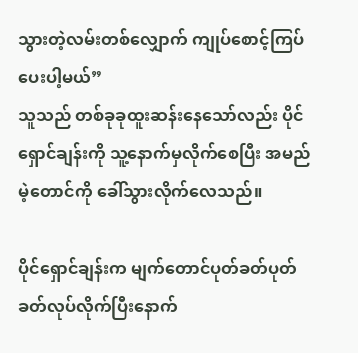သွားတဲ့လမ်းတစ်လျှောက် ကျုပ်စောင့်ကြပ်ပေးပါ့မယ်”
သူသည် တစ်ခုခုထူးဆန်းနေသော်လည်း ပိုင်ရှောင်ချန်းကို သူ့နောက်မှလိုက်စေပြီး အမည်မဲ့တောင်ကို ခေါ်သွားလိုက်လေသည်။

ပိုင်ရှောင်ချန်းက မျက်တောင်ပုတ်ခတ်ပုတ်ခတ်လုပ်လိုက်ပြီးနောက်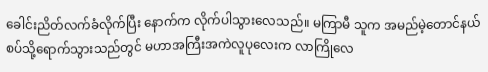ခေါင်းညိတ်လက်ခံလိုက်ပြီး နောက်က လိုက်ပါသွားလေသည်။ မကြာမီ သူက အမည်မဲ့တောင်နယ်စပ်သို့ရောက်သွားသည်တွင် မဟာအကြီးအကဲလူပုလေးက လာကြိုလေ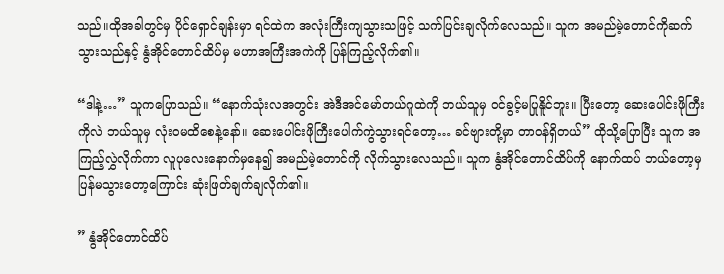သည်။ထိုအခါတွင်မှ ပိုင်ရှောင်ချန်းမှာ ရင်ထဲက အလုံးကြီးကျသွားသဖြင့် သက်ပြင်းချလိုက်လေသည်။ သူက အမည်မဲ့တောင်ကိုဆက်သွားသည်နှင့် နွံအိုင်တောင်ထိပ်မှ မဟာအကြီးအကဲကို ပြန်ကြည့်လိုက်၏။

“ဒါနဲ့…” သူကပြောသည်။ “နောက်သုံးလအတွင်း အဲဒီအင်မော်တယ်ဂူထဲကို ဘယ်သူမှ ဝင်ခွင့်မပြုနိူင်ဘူး။ ပြီးတော့ ဆေးပေါင်းဖိုကြီးကိုလဲ ဘယ်သူမှ လုံးဝမထိစေနဲ့နော်။ ဆေးပေါင်းဖိုကြီးပေါက်ကွဲသွားရင်တော့… ခင်ဗျားတို့မှာ တာဝန်ရှိတယ်” ထိုသို့ပြောပြီး သူက အကြည့်လွှဲလိုက်ကာ လူပုလေးနောက်မှနေ၍ အမည်မဲ့တောင်ကို လိုက်သွားလေသည်။ သူက နွံအိုင်တောင်ထိပ်ကို နောက်ထပ် ဘယ်တော့မှ ပြန်မသွားတော့ကြောင်း ဆုံးဖြတ်ချက်ချလိုက်၏။

” နွံအိုင်တောင်ထိပ်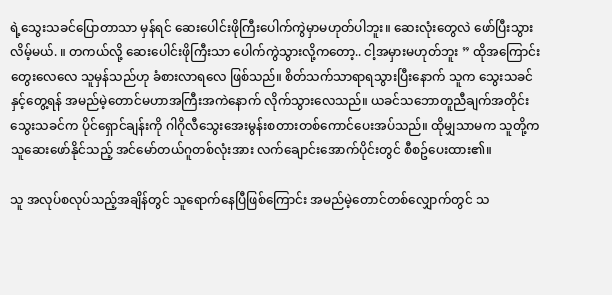ရဲ့သွေးသခင်ပြောတာသာ မှန်ရင် ဆေးပေါင်းဖိုကြီးပေါက်ကွဲမှာမဟုတ်ပါဘူး။ ဆေးလုံးတွေလဲ ဖော်ပြီးသွားလိမ့်မယ်. ။ တကယ်လို့ ဆေးပေါင်းဖိုကြီးသာ ပေါက်ကွဲသွားလို့ကတော့.. ငါ့အမှားမဟုတ်ဘူး ” ထိုအကြောင်းတွေးလေလေ သူမှန်သည်ဟု ခံစားလာရလေ ဖြစ်သည်။ စိတ်သက်သာရာရသွားပြီးနောက် သူက သွေးသခင်နှင့်တွေ့ရန် အမည်မဲ့တောင်မဟာအကြီးအကဲနောက် လိုက်သွားလေသည်။ ယခင်သဘောတူညီချက်အတိုင်း သွေးသခင်က ပိုင်ရှောင်ချန်းကို ဂါဂိုလီသွေးအေးမွန်းစတားတစ်ကောင်ပေးအပ်သည်။ ထိုမျှသာမက သူတို့က သူဆေးဖော်နိုင်သည့် အင်မော်တယ်ဂူတစ်လုံးအား လက်ချောင်းအောက်ပိုင်းတွင် စီစဥ်ပေးထား၏။

သူ အလုပ်စလုပ်သည့်အချိန်တွင် သူရောက်နေပြီဖြစ်ကြောင်း အမည်မဲ့တောင်တစ်လျှောက်တွင် သ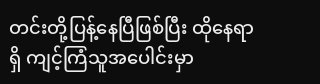တင်းတို့ပြန့်နေပြီဖြစ်ပြီး ထိုနေရာရှိ ကျင့်ကြံသူအပေါင်းမှာ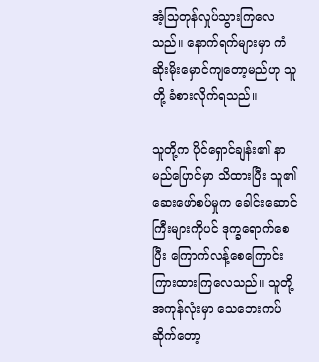အံ့သြတုန်လှုပ်သွားကြလေသည်။ နောက်ရက်များမှာ ကံဆိုးမိုးမှောင်ကျတော့မည်ဟု သူတို့ ခံစားလိုက်ရသည်။

သူတို့က ပိုင်ရှောင်ချန်း၏ နာမည်ပြောင်မှာ သိထားပြီး သူ၏ဆေးဖော်စပ်မှုက ခေါင်းဆောင်ကြီးများကိုပင် ဒုက္ခရောက်စေပြီး ကြောက်လန့်စေကြောင်း ကြားထားကြလေသည်။ သူတို့အကုန်လုံးမှာ သေဘေးကပ်ဆိုက်တော့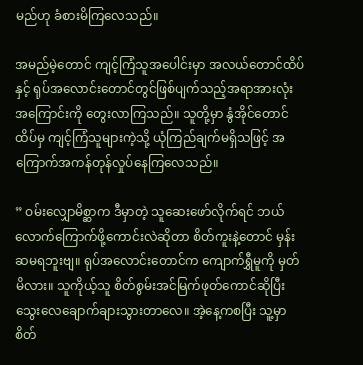မည်ဟု ခံစားမိကြလေသည်။

အမည်မဲ့တောင် ကျင့်ကြံသူအပေါင်းမှာ အလယ်တောင်ထိပ်နှင့် ရုပ်အလောင်းတောင်တွင်ဖြစ်ပျက်သည့်အရာအားလုံးအကြောင်းကို တွေးလာကြသည်။ သူတို့မှာ နွံအိုင်တောင်ထိပ်မှ ကျင့်ကြံသူများကဲ့သို့ ယုံကြည်ချက်မရှိသဖြင့် အကြောက်အကန်တုန်လှုပ်နေကြလေသည်။

” ဝမ်းလျှောမိစ္ဆာက ဒီမှာတဲ့ သူဆေးဖော်လိုက်ရင် ဘယ်လောက်ကြောက်ဖို့ကောင်းလဲဆိုတာ စိတ်ကူးနဲ့တောင် မှန်းဆမရဘူးဗျ။ ရုပ်အလောင်းတောင်က ကျောက်ရွှီမူကို မှတ်မိလား။ သူကိုယ့်သူ စိတ်စွမ်းအင်မြက်ဖုတ်ကောင်ဆိုပြီး သွေးလေချောက်ချားသွားတာလေ။ အဲ့နေ့ကစပြီး သူ့မှာ စိတ်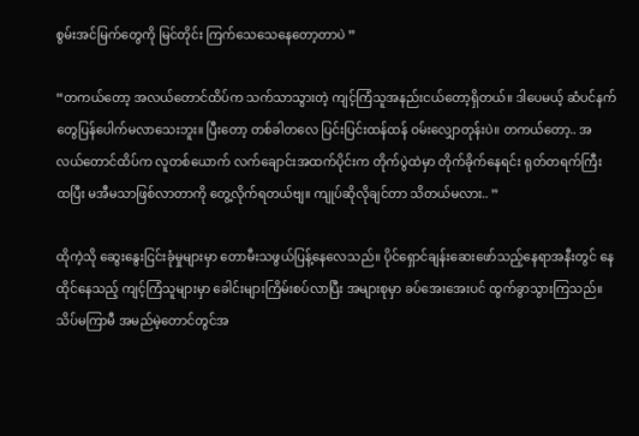စွမ်းအင်မြက်တွေကို မြင်တိုင်း ကြက်သေသေနေတော့တာပဲ ”

“တကယ်တော့ အလယ်တောင်ထိပ်က သက်သာသွားတဲ့ ကျင့်ကြံသူအနည်းငယ်တော့ရှိတယ်။ ဒါပေမယ့် ဆံပင်နက်တွေပြန်ပေါက်မလာသေးဘူး။ ပြီးတော့ တစ်ခါတလေ ပြင်းပြင်းထန်ထန် ဝမ်းလျှောတုန်းပဲ။ တကယ်တော့.. အလယ်တောင်ထိပ်က လူတစ်ယောက် လက်ချောင်းအထက်ပိုင်းက တိုက်ပွဲထဲမှာ တိုက်ခိုက်နေရင်း ရုတ်တရက်ကြီး ထပြီး မအီမသာဖြစ်လာတာကို တွေ့လိုက်ရတယ်ဗျ။ ကျုပ်ဆိုလိုချင်တာ သိတယ်မလား.. ”

ထိုကဲ့သို ဆွေးနွေးငြင်းခုံမှုများမှာ တောမီးသဖွယ်ပြန့်နေလေသည်။ ပိုင်ရှောင်ချန်းဆေးဖော်သည့်နေရာအနီးတွင် နေထိုင်နေသည့် ကျင့်ကြံသူများမှာ ခေါင်းများကြိမ်းစပ်လာပြီး အများစုမှာ ခပ်အေးအေးပင် ထွက်ခွာသွားကြသည်။ သိပ်မကြာမီ အမည်မဲ့တောင်တွင်အ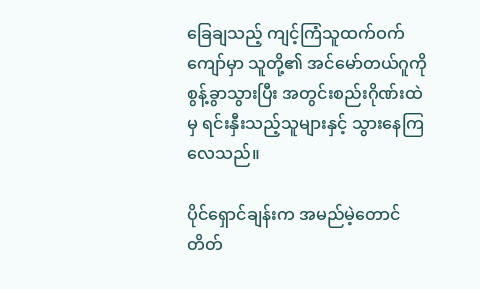ခြေချသည့် ကျင့်ကြံသူထက်ဝက်ကျော်မှာ သူတို့၏ အင်မော်တယ်ဂူကို စွန့်ခွာသွားပြီး အတွင်းစည်းဂိုဏ်းထဲမှ ရင်းနှီးသည့်သူများနှင့် သွားနေကြလေသည်။

ပိုင်ရှောင်ချန်းက အမည်မဲ့တောင်တိတ်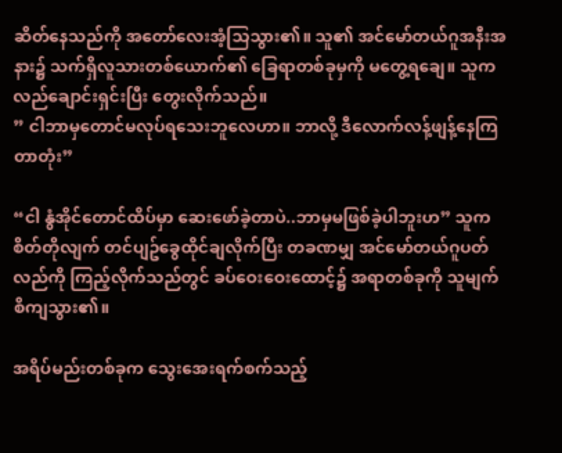ဆိတ်နေသည်ကို အတော်လေးအံ့သြသွား၏။ သူ၏ အင်မော်တယ်ဂူအနီးအနား၌ သက်ရှိလူသားတစ်ယောက်၏ ခြေရာတစ်ခုမှကို မတွေ့ရချေ။ သူက လည်ချောင်းရှင်းပြီး တွေးလိုက်သည်။
” ငါဘာမှတောင်မလုပ်ရသေးဘူလေဟာ။ ဘာလို့ ဒီလောက်လန့်ဖျန့်နေကြတာတုံး”

“ငါ နွံအိုင်တောင်ထိပ်မှာ ဆေးဖော်ခဲ့တာပဲ..ဘာမှမဖြစ်ခဲ့ပါဘူးဟ” သူကစိတ်တိုလျက် တင်ပျဥ်ခွေထိုင်ချလိုက်ပြီး တခဏမျှ အင်မော်တယ်ဂူပတ်လည်ကို ကြည့်လိုက်သည်တွင် ခပ်ဝေးဝေးထောင့်၌ အရာတစ်ခုကို သူမျက်စိကျသွား၏။

အရိပ်မည်းတစ်ခုက သွေးအေးရက်စက်သည့်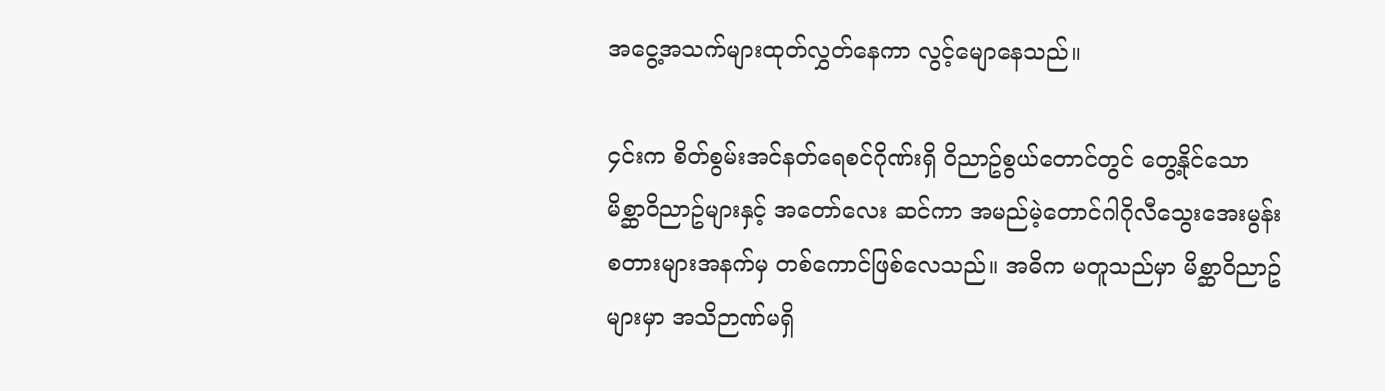အငွေ့အသက်များထုတ်လွှတ်နေကာ လွင့်မျောနေသည်။

၄င်းက စိတ်စွမ်းအင်နတ်ရေစင်ဂိုဏ်းရှိ ဝိညာဥ်စွယ်တောင်တွင် တွေ့နိုင်သော မိစ္ဆာဝိညာဥ်များနှင့် အတော်လေး ဆင်ကာ အမည်မဲ့တောင်ဂါဂိုလီသွေးအေးမွန်းစတားများအနက်မှ တစ်ကောင်ဖြစ်လေသည်။ အဓိက မတူသည်မှာ မိစ္ဆာဝိညာဥ်များမှာ အသိဉာဏ်မရှိ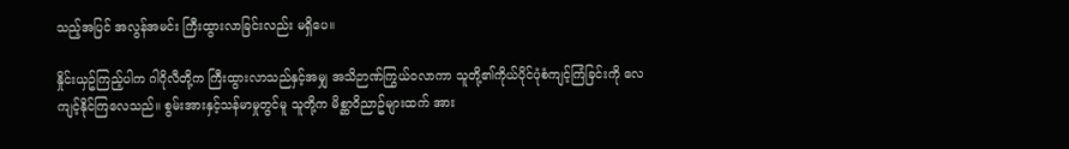သည့်အပြင် အလွန်အမင်း ကြီးထွားလာခြင်းလည်း မရှိပေ။

နှိုင်းယှဥ်ကြည့်ပါက ဂါဂိုလီတို့က ကြီးထွားလာသည်နှင့်အမျှ အသိဉာဏ်ကြွယ်ဝလာကာ သူတို့၏ကိုယ်ပိုင်ပုံစံကျင့်ကြံခြင်းကို လေကျင့်နိုင်ကြလေသည်။ စွမ်းအားနှင့်သန်မာမှုတွင်မူ သူတို့က မိစ္ဆာဝိညာဥ်များထက် အား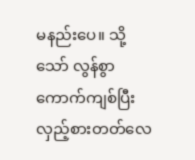မနည်းပေ။ သို့သော် လွန်စွာကောက်ကျစ်ပြီး လှည့်စားတတ်လေ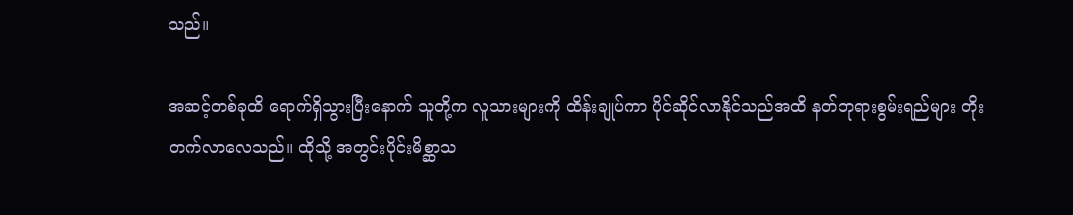သည်။

အဆင့်တစ်ခုထိ ရောက်ရှိသွားပြီးနောက် သူတို့က လူသားများကို ထိန်းချုပ်ကာ ပိုင်ဆိုင်လာနိုင်သည်အထိ နတ်ဘုရားစွမ်းရည်များ တိုးတက်လာလေသည်။ ထိုသို့ အတွင်းပိုင်းမိစ္ဆာသ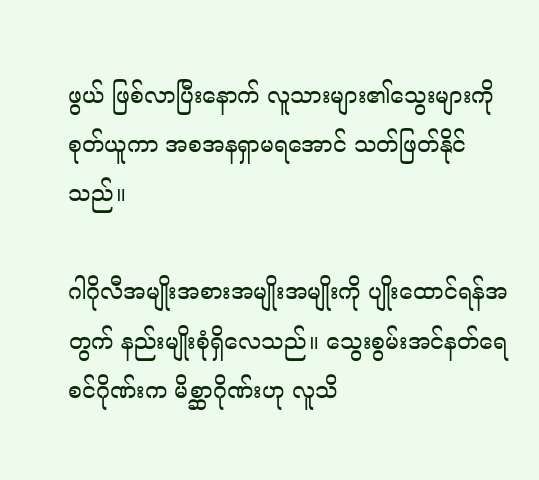ဖွယ် ဖြစ်လာပြီးနောက် လူသားများ၏သွေးများကိုစုတ်ယူကာ အစအနရှာမရအောင် သတ်ဖြတ်နိုင်သည်။

ဂါဂိုလီအမျိုးအစားအမျိုးအမျိုးကို ပျိုးထောင်ရန်အတွက် နည်းမျိုးစုံရှိလေသည်။ သွေးစွမ်းအင်နတ်ရေစင်ဂိုဏ်းက မိစ္ဆာဂိုဏ်းဟု လူသိ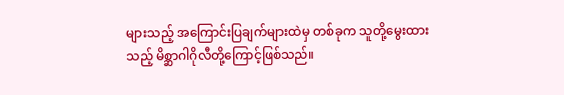များသည့် အကြောင်းပြချက်များထဲမှ တစ်ခုက သူတို့မွေးထားသည့် မိစ္ဆာဂါဂိုလီတို့ကြောင့်ဖြစ်သည်။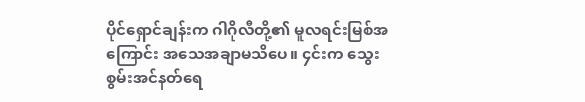ပိုင်ရှောင်ချန်းက ဂါဂိုလီတို့၏ မူလရင်းမြစ်အကြောင်း အသေအချာမသိပေ။ ၄င်းက သွေးစွမ်းအင်နတ်ရေ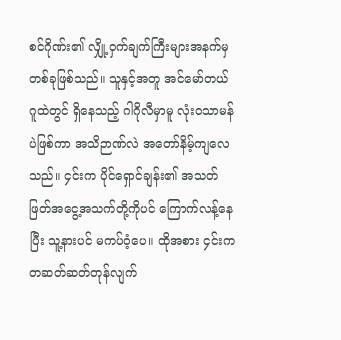စင်ဂိုဏ်း၏ လျှို့ဝှက်ချက်ကြီးများအနက်မှ တစ်ခုဖြစ်သည်။ သူနှင့်အတူ အင်မော်တယ်ဂူထဲတွင် ရှိနေသည့် ဂါဂိုလီမှာမူ လုံးဝသာမန်ပဲဖြစ်ကာ အသိဉာဏ်လဲ အတော်နိမ့်ကျလေသည်။ ၄င်းက ပိုင်ရှောင်ချန်း၏ အသတ်ဖြတ်အငွေ့အသက်တို့ကိုပင် ကြောက်လန့်နေပြီး သူ့နားပင် မကပ်ဝံ့ပေ။ ထိုအစား ၄င်းက တဆတ်ဆတ်တုန်လျက်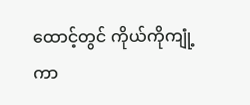ထောင့်တွင် ကိုယ်ကိုကျုံ့ကာ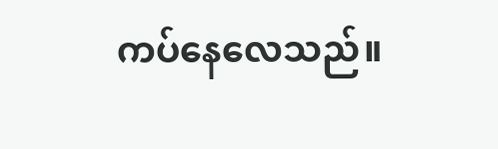ကပ်နေလေသည်။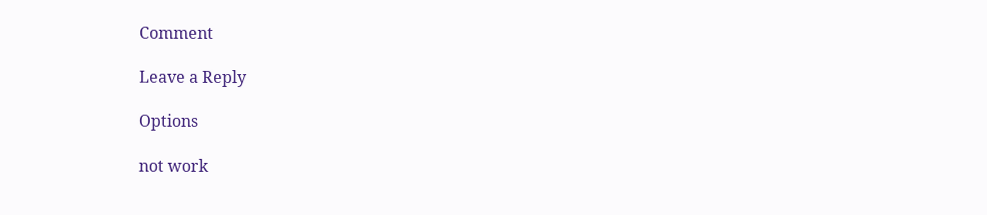Comment

Leave a Reply

Options

not work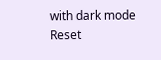with dark mode
Reset